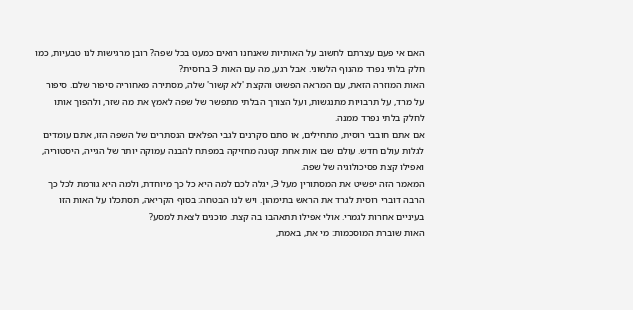האם אי פעם עצרתם לחשוב על האותיות שאנחנו רואים כמעט בכל שפה? רובן מרגישות לנו טבעיות, כמו חלק בלתי נפרד מהנוף הלשוני. אבל רגע, מה עם האות Э ברוסית?
האות המוזרה הזאת, עם המראה הפשוט והקצת 'לא קשור' שלה, מסתירה מאחוריה סיפור שלם. סיפור על מרד, על תרבויות מתנגשות, ועל הצורך הבלתי מתפשר של שפה לאמץ את מה שזר, ולהפוך אותו לחלק בלתי נפרד ממנה.
אם אתם חובבי רוסית, מתחילים, או סתם סקרנים לגבי הפלאים הנסתרים של השפה הזו, אתם עומדים לגלות עולם חדש. עולם שבו אות אחת קטנה מחזיקה במפתח להבנה עמוקה יותר של הגייה, היסטוריה, ואפילו קצת פסיכולוגיה של שפה.
המאמר הזה יפשיט את המסתורין מעל Э, יגלה לכם למה היא כל כך מיוחדת, ולמה היא גורמת לכל כך הרבה דוברי רוסית לגרד את הראש בתימהון. ויש לנו הבטחה: בסוף הקריאה, תסתכלו על האות הזו בעיניים אחרות לגמרי. אולי אפילו תתאהבו בה קצת. מוכנים לצאת למסע?
האות שוברת המוסכמות: מי את, באמת,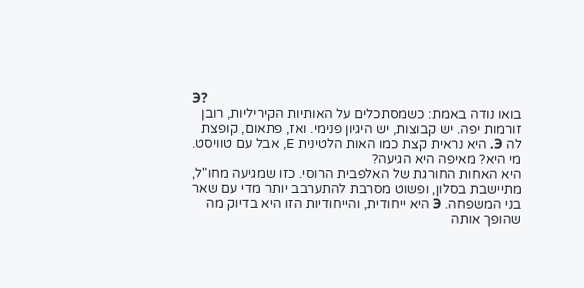Э?
בואו נודה באמת: כשמסתכלים על האותיות הקיריליות, רובן זורמות יפה. יש קבוצות, יש היגיון פנימי. ואז, פתאום, קופצת לה Э. היא נראית קצת כמו האות הלטינית E, אבל עם טוויסט. מי היא? מאיפה היא הגיעה?
היא האחות החורגת של האלפבית הרוסי. כזו שמגיעה מחו"ל, מתיישבת בסלון, ופשוט מסרבת להתערבב יותר מדי עם שאר בני המשפחה. Э היא ייחודית, והייחודיות הזו היא בדיוק מה שהופך אותה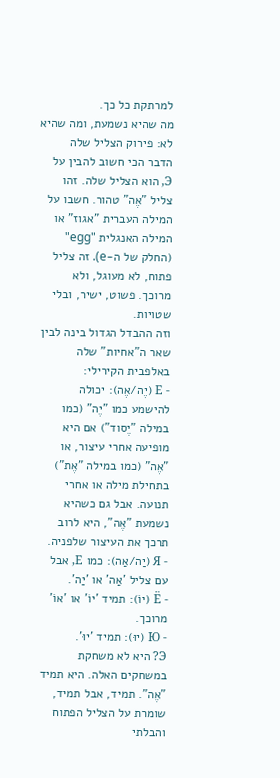למרתקת כל כך.
מה שהיא נשמעת, ומה שהיא לא: פירוק הצליל שלה
הדבר הכי חשוב להבין על Э, הוא הצליל שלה. זהו צליל "אֶה" טהור. חשבו על המילה העברית "אגוז" או המילה האנגלית "egg" (החלק של ה-e). זה צליל פתוח, לא מעוגל, ולא מרוכך. פשוט, ישיר, ובלי שטויות.
וזה ההבדל הגדול בינה לבין שאר ה"אחיות" שלה באלפבית הקירילי:
- Е (יֶה/אֶה): יכולה להישמע כמו "יֶה" (כמו במילה "יֶסוד") אם היא מופיעה אחרי עיצור, או "אֶה" (כמו במילה "אֶת") בתחילת מילה או אחרי תנועה. אבל גם כשהיא נשמעת "אֶה", היא לרוב תרכך את העיצור שלפניה.
- Я (יַה/אַה): כמו Е, אבל עם צליל 'אַה' או 'יַה'.
- Ё (יוֹ): תמיד 'יוֹ' או 'אוֹ' מרוכך.
- Ю (יוּ): תמיד 'יוּ'.
Э? היא לא משחקת במשחקים האלה. היא תמיד "אֶה". תמיד, אבל תמיד, שומרת על הצליל הפתוח והבלתי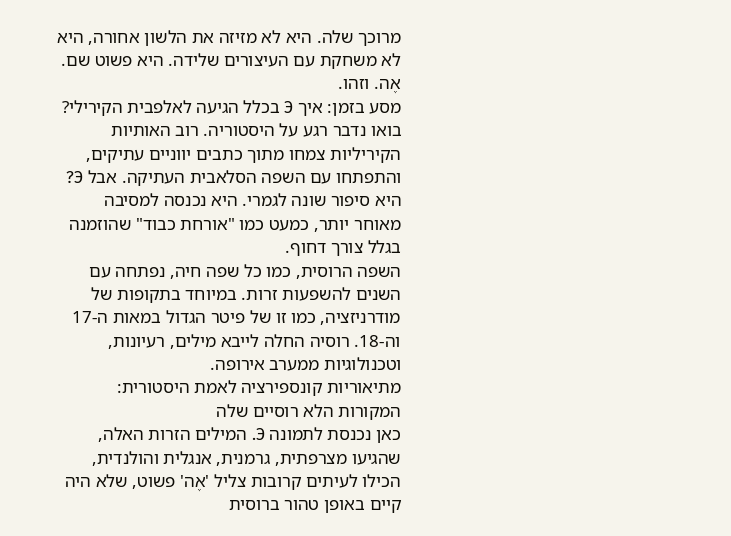מרוכך שלה. היא לא מזיזה את הלשון אחורה, היא לא משחקת עם העיצורים שלידה. היא פשוט שם. אֶה. וזהו.
מסע בזמן: איך Э בכלל הגיעה לאלפבית הקירילי?
בואו נדבר רגע על היסטוריה. רוב האותיות הקיריליות צמחו מתוך כתבים יווניים עתיקים, והתפתחו עם השפה הסלאבית העתיקה. אבל Э? היא סיפור שונה לגמרי. היא נכנסה למסיבה מאוחר יותר, כמעט כמו "אורחת כבוד" שהוזמנה בגלל צורך דחוף.
השפה הרוסית, כמו כל שפה חיה, נפתחה עם השנים להשפעות זרות. במיוחד בתקופות של מודרניזציה, כמו זו של פיטר הגדול במאות ה-17 וה-18. רוסיה החלה לייבא מילים, רעיונות, וטכנולוגיות ממערב אירופה.
מתיאוריות קונספירציה לאמת היסטורית: המקורות הלא רוסיים שלה
כאן נכנסת לתמונה Э. המילים הזרות האלה, שהגיעו מצרפתית, גרמנית, אנגלית והולנדית, הכילו לעיתים קרובות צליל 'אֶה' פשוט, שלא היה קיים באופן טהור ברוסית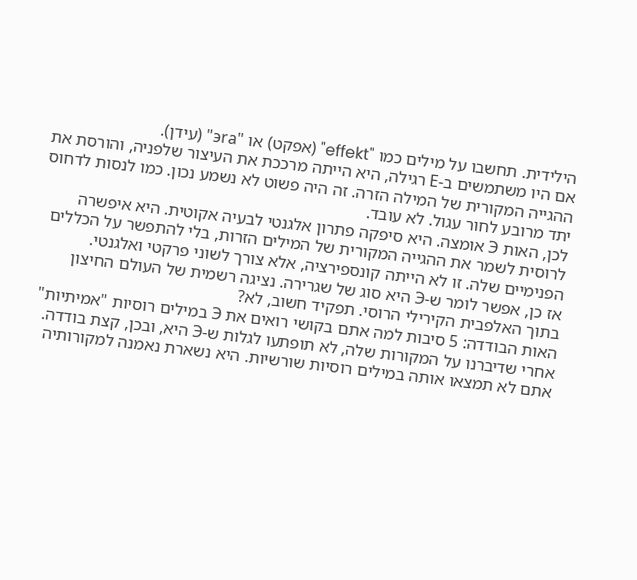הילידית. תחשבו על מילים כמו "effekt" (אפקט) או "эra" (עידן).
אם היו משתמשים ב-Е רגילה, היא הייתה מרככת את העיצור שלפניה, והורסת את ההגייה המקורית של המילה הזרה. זה היה פשוט לא נשמע נכון. כמו לנסות לדחוס יתד מרובע לחור עגול. לא עובד.
לכן, האות Э אומצה. היא סיפקה פתרון אלגנטי לבעיה אקוטית. היא איפשרה לרוסית לשמר את ההגייה המקורית של המילים הזרות, בלי להתפשר על הכללים הפנימיים שלה. זו לא הייתה קונספירציה, אלא צורך לשוני פרקטי ואלגנטי.
אז כן, אפשר לומר ש-Э היא סוג של שגרירה. נציגה רשמית של העולם החיצון בתוך האלפבית הקירילי הרוסי. תפקיד חשוב, לא?
האות הבודדה: 5 סיבות למה אתם בקושי רואים את Э במילים רוסיות "אמיתיות"
אחרי שדיברנו על המקורות שלה, לא תופתעו לגלות ש-Э היא, ובכן, קצת בודדה. אתם לא תמצאו אותה במילים רוסיות שורשיות. היא נשארת נאמנה למקורותיה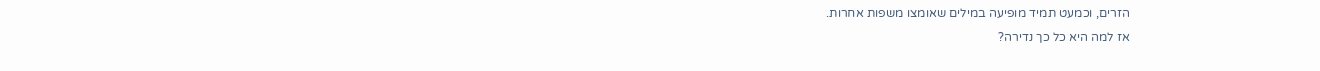הזרים, וכמעט תמיד מופיעה במילים שאומצו משפות אחרות.
אז למה היא כל כך נדירה?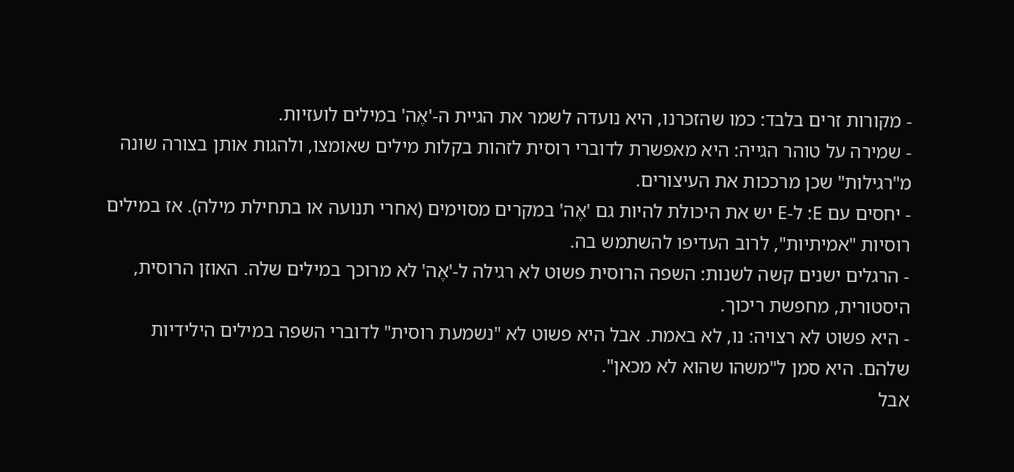- מקורות זרים בלבד: כמו שהזכרנו, היא נועדה לשמר את הגיית ה-'אֶה' במילים לועזיות.
- שמירה על טוהר הגייה: היא מאפשרת לדוברי רוסית לזהות בקלות מילים שאומצו, ולהגות אותן בצורה שונה מ"רגילות" שכן מרככות את העיצורים.
- יחסים עם Е: ל-Е יש את היכולת להיות גם 'אֶה' במקרים מסוימים (אחרי תנועה או בתחילת מילה). אז במילים רוסיות "אמיתיות", לרוב העדיפו להשתמש בה.
- הרגלים ישנים קשה לשנות: השפה הרוסית פשוט לא רגילה ל-'אֶה' לא מרוכך במילים שלה. האוזן הרוסית, היסטורית, מחפשת ריכוך.
- היא פשוט לא רצויה: נו, לא באמת. אבל היא פשוט לא "נשמעת רוסית" לדוברי השפה במילים הילידיות שלהם. היא סמן ל"משהו שהוא לא מכאן".
אבל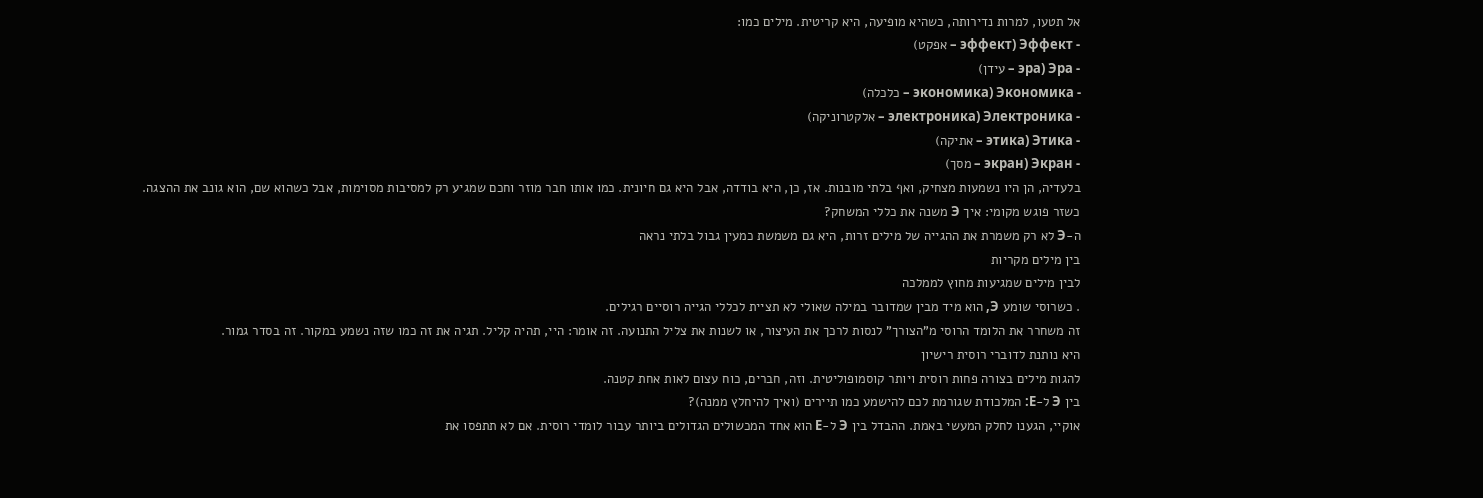אל תטעו, למרות נדירותה, כשהיא מופיעה, היא קריטית. מילים כמו:
- Эффект (эффект – אפקט)
- Эра (эра – עידן)
- Экономика (экономика – כלכלה)
- Электроника (электроника – אלקטרוניקה)
- Этика (этика – אתיקה)
- Экран (экран – מסך)
בלעדיה, הן היו נשמעות מצחיק, ואף בלתי מובנות. אז, כן, היא בודדה, אבל היא גם חיונית. כמו אותו חבר מוזר וחכם שמגיע רק למסיבות מסוימות, אבל כשהוא שם, הוא גונב את ההצגה.
כשזר פוגש מקומי: איך Э משנה את כללי המשחק?
ה-Э לא רק משמרת את ההגייה של מילים זרות, היא גם משמשת כמעין גבול בלתי נראה
בין מילים מקריות
לבין מילים שמגיעות מחוץ לממלכה
. כשרוסי שומע Э, הוא מיד מבין שמדובר במילה שאולי לא תציית לכללי הגייה רוסיים רגילים.
זה משחרר את הלומד הרוסי מ"הצורך" לנסות לרכך את העיצור, או לשנות את צליל התנועה. זה אומר: היי, תהיה קליל. תגיה את זה כמו שזה נשמע במקור. זה בסדר גמור.
היא נותנת לדוברי רוסית רישיון
להגות מילים בצורה פחות רוסית ויותר קוסמופוליטית. וזה, חברים, כוח עצום לאות אחת קטנה.
בין Э ל-Е: המלכודת שגורמת לכם להישמע כמו תיירים (ואיך להיחלץ ממנה)?
אוקיי, הגענו לחלק המעשי באמת. ההבדל בין Э ל-Е הוא אחד המכשולים הגדולים ביותר עבור לומדי רוסית. אם לא תתפסו את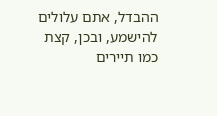ההבדל, אתם עלולים להישמע, ובכן, קצת כמו תיירים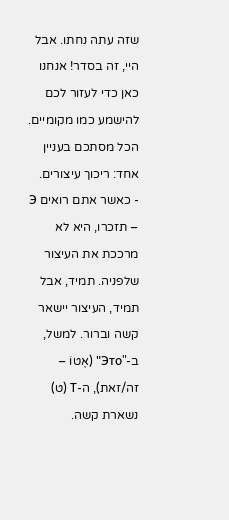שזה עתה נחתו. אבל היי, זה בסדר! אנחנו כאן כדי לעזור לכם להישמע כמו מקומיים.
הכל מסתכם בעניין אחד: ריכוך עיצורים.
- כאשר אתם רואים Э – תזכרו, היא לא מרככת את העיצור שלפניה. תמיד, אבל תמיד, העיצור יישאר קשה וברור. למשל, ב-"Это" (אֶטוֹ – זה/זאת), ה-Т (ט) נשארת קשה.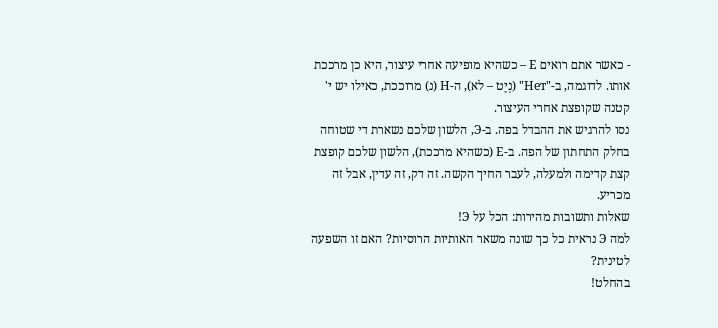- כאשר אתם רואים Е – כשהיא מופיעה אחרי עיצור, היא כן מרככת אותו. לדוגמה, ב-"Нет" (נְיֶט – לא), ה-Н (נ) מרוככת, כאילו יש י' קטנה שקופצת אחרי העיצור.
נסו להרגיש את ההבדל בפה. ב-Э, הלשון שלכם נשארת די שטוחה בחלק התחתון של הפה. ב-Е (כשהיא מרככת), הלשון שלכם קופצת קצת קדימה ולמעלה, לעבר החיך הקשה. זה דק, זה עדין, אבל זה מכריע.
שאלות ותשובות מהירות: הכל על Э!
למה Э נראית כל כך שונה משאר האותיות הרוסיות? האם זו השפעה לטינית?
בהחלט!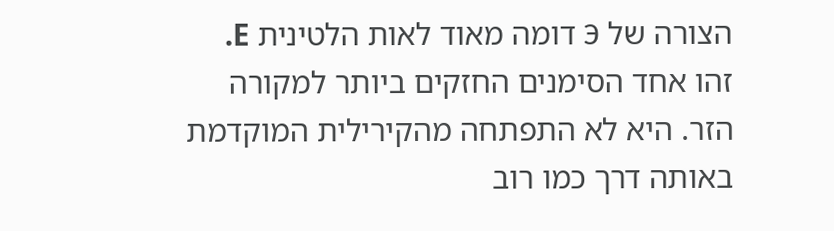הצורה של Э דומה מאוד לאות הלטינית E. זהו אחד הסימנים החזקים ביותר למקורה הזר. היא לא התפתחה מהקירילית המוקדמת באותה דרך כמו רוב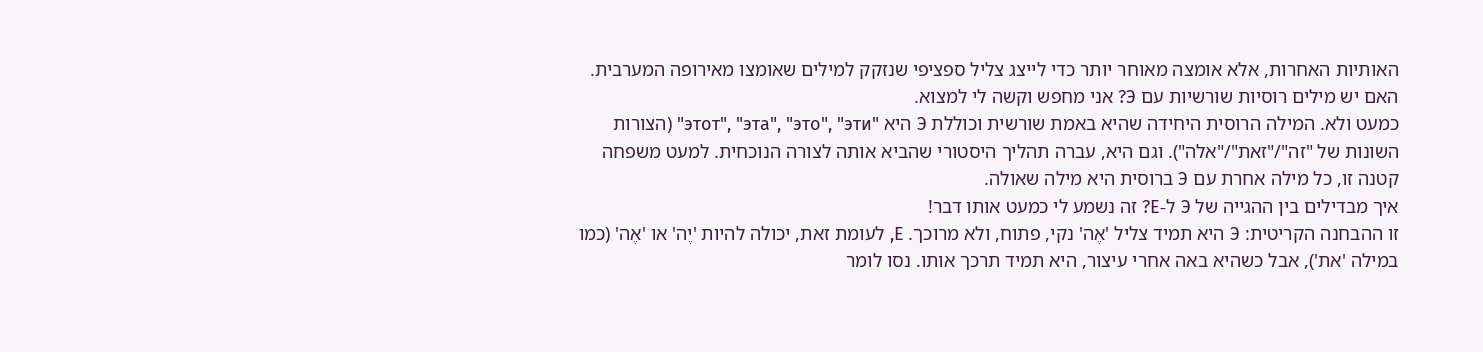האותיות האחרות, אלא אומצה מאוחר יותר כדי לייצג צליל ספציפי שנזקק למילים שאומצו מאירופה המערבית.
האם יש מילים רוסיות שורשיות עם Э? אני מחפש וקשה לי למצוא.
כמעט ולא. המילה הרוסית היחידה שהיא באמת שורשית וכוללת Э היא "этот", "эта", "это", "эти" (הצורות השונות של "זה"/"זאת"/"אלה"). וגם היא, עברה תהליך היסטורי שהביא אותה לצורה הנוכחית. למעט משפחה קטנה זו, כל מילה אחרת עם Э ברוסית היא מילה שאולה.
איך מבדילים בין ההגייה של Э ל-Е? זה נשמע לי כמעט אותו דבר!
זו ההבחנה הקריטית: Э היא תמיד צליל 'אֶה' נקי, פתוח, ולא מרוכך. Е, לעומת זאת, יכולה להיות 'יֶה' או 'אֶה' (כמו במילה 'את'), אבל כשהיא באה אחרי עיצור, היא תמיד תרכך אותו. נסו לומר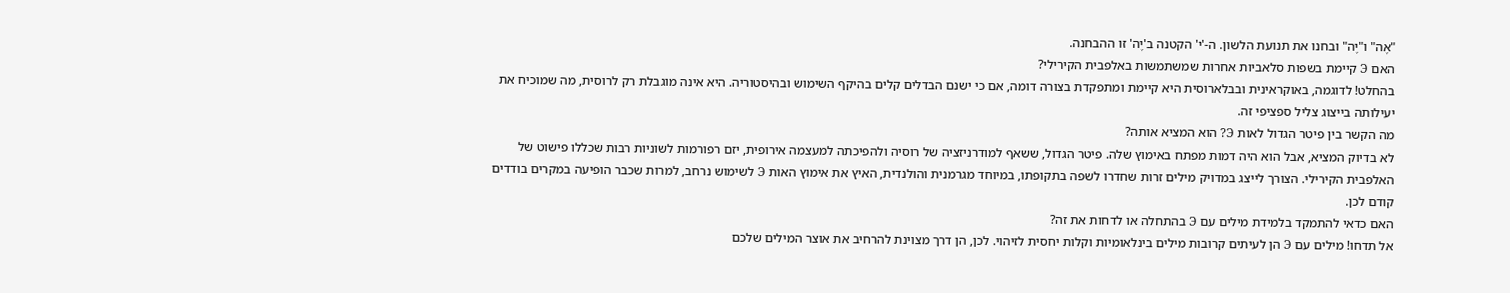"אֶה" ו"יֶה" ובחנו את תנועת הלשון. ה-'י' הקטנה ב'יֶה' זו ההבחנה.
האם Э קיימת בשפות סלאביות אחרות שמשתמשות באלפבית הקירילי?
בהחלט! לדוגמה, באוקראינית ובבלארוסית היא קיימת ומתפקדת בצורה דומה, אם כי ישנם הבדלים קלים בהיקף השימוש ובהיסטוריה. היא אינה מוגבלת רק לרוסית, מה שמוכיח את יעילותה בייצוג צליל ספציפי זה.
מה הקשר בין פיטר הגדול לאות Э? הוא המציא אותה?
לא בדיוק המציא, אבל הוא היה דמות מפתח באימוץ שלה. פיטר הגדול, ששאף למודרניזציה של רוסיה ולהפיכתה למעצמה אירופית, יזם רפורמות לשוניות רבות שכללו פישוט של האלפבית הקירילי. הצורך לייצג במדויק מילים זרות שחדרו לשפה בתקופתו, במיוחד מגרמנית והולנדית, האיץ את אימוץ האות Э לשימוש נרחב, למרות שכבר הופיעה במקרים בודדים קודם לכן.
האם כדאי להתמקד בלמידת מילים עם Э בהתחלה או לדחות את זה?
אל תדחו! מילים עם Э הן לעיתים קרובות מילים בינלאומיות וקלות יחסית לזיהוי. לכן, הן דרך מצוינת להרחיב את אוצר המילים שלכם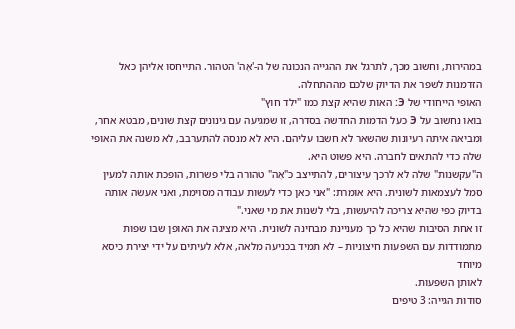במהירות, וחשוב מכך, לתרגל את ההגייה הנכונה של ה-'אֶה' הטהור. התייחסו אליהן כאל הזדמנות לשפר את הדיוק שלכם מההתחלה.
האופי הייחודי של Э: האות שהיא קצת כמו "ילד חוץ"
בואו נחשוב על Э כעל הדמות החדשה בסדרה, זו שמגיעה עם גינונים קצת שונים, מבטא אחר, ומביאה איתה רעיונות שהשאר לא חשבו עליהם. היא לא מנסה להתערבב, לא משנה את האופי שלה כדי להתאים לחברה. היא פשוט היא.
ה"עקשנות" שלה לא לרכך עיצורים, להתייצב כ"אֶה" טהורה בלי פשרות, הופכת אותה למעין סמל לעצמאות לשונית. היא אומרת: "אני כאן כדי לעשות עבודה מסוימת, ואני אעשה אותה בדיוק כפי שהיא צריכה להיעשות, בלי לשנות את מי שאני."
זו אחת הסיבות שהיא כל כך מעניינת מבחינה לשונית. היא מציגה את האופן שבו שפות מתמודדות עם השפעות חיצוניות – לא תמיד בכניעה מלאה, אלא לעיתים על ידי יצירת כיסא מיוחד
לאותן השפעות.
סודות הגייה: 3 טיפים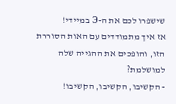שישפרו לכם את ה-Э במיידי!
אז איך מתמודדים עם האות הסוררת הזו, והופכים את ההגייה שלה למושלמת?
- הקשיבו, הקשיבו, הקשיבו!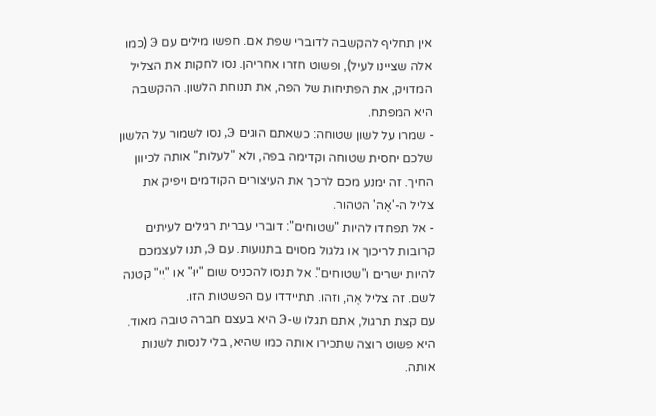אין תחליף להקשבה לדוברי שפת אם. חפשו מילים עם Э (כמו אלה שציינו לעיל), ופשוט חזרו אחריהן. נסו לחקות את הצליל המדויק, את הפתיחות של הפה, את תנוחת הלשון. ההקשבה היא המפתח.
- שמרו על לשון שטוחה: כשאתם הוגים Э, נסו לשמור על הלשון שלכם יחסית שטוחה וקדימה בפה, ולא "לעלות" אותה לכיוון החיך. זה ימנע מכם לרכך את העיצורים הקודמים ויפיק את צליל ה-'אֶה' הטהור.
- אל תפחדו להיות "שטוחים": דוברי עברית רגילים לעיתים קרובות לריכוך או גלגול מסוים בתנועות. עם Э, תנו לעצמכם להיות ישרים ו"שטוחים". אל תנסו להכניס שום "יוּ" או "יִי" קטנה לשם. זה צליל אֶה, וזהו. תתיידדו עם הפשטות הזו.
עם קצת תרגול, אתם תגלו ש-Э היא בעצם חברה טובה מאוד. היא פשוט רוצה שתכירו אותה כמו שהיא, בלי לנסות לשנות אותה.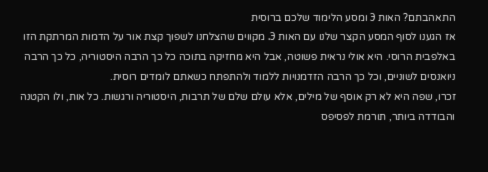התאהבתם? האות Э ומסע הלימוד שלכם ברוסית
אז הגענו לסוף המסע הקצר שלנו עם האות Э. מקווים שהצלחנו לשפוך קצת אור על הדמות המרתקת הזו באלפבית הרוסי. היא אולי נראית פשוטה, אבל היא מחזיקה בתוכה כל כך הרבה היסטוריה, כל כך הרבה ניואנסים לשוניים, וכל כך הרבה הזדמנויות ללמוד ולהתפתח כשאתם לומדים רוסית.
זכרו, שפה היא לא רק אוסף של מילים, אלא עולם שלם של תרבות, היסטוריה ורגשות. כל אות, ולו הקטנה והבודדה ביותר, תורמת לפסיפס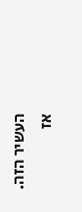העשיר הזה.
אז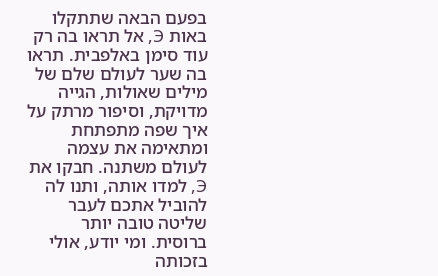בפעם הבאה שתתקלו באות Э, אל תראו בה רק עוד סימן באלפבית. תראו בה שער לעולם שלם של מילים שאולות, הגייה מדויקת, וסיפור מרתק על איך שפה מתפתחת ומתאימה את עצמה לעולם משתנה. חבקו את Э, למדו אותה, ותנו לה להוביל אתכם לעבר שליטה טובה יותר ברוסית. ומי יודע, אולי בזכותה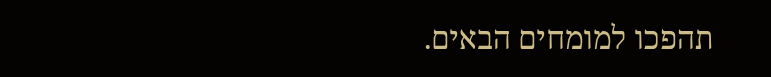תהפכו למומחים הבאים.